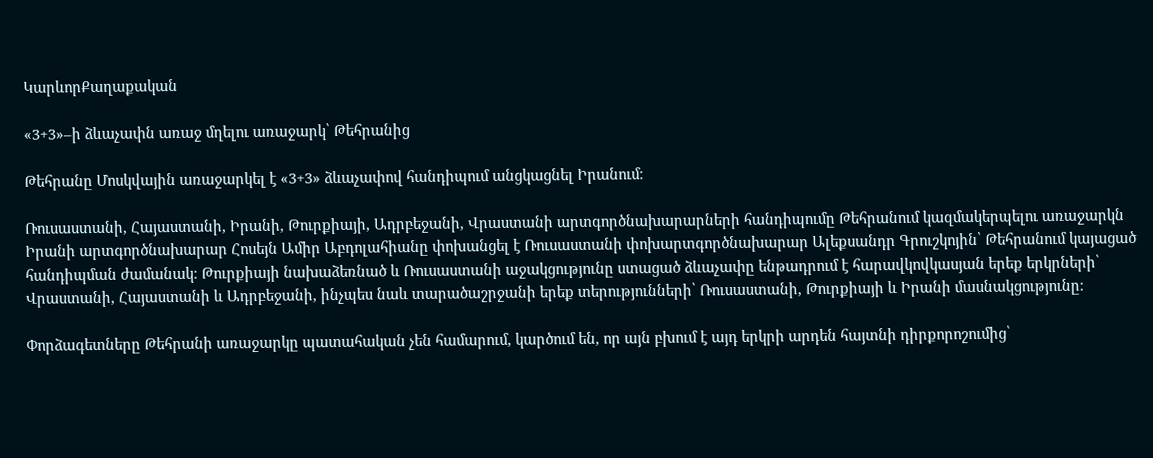ԿարևորՔաղաքական

«3+3»–ի ձևաչափն առաջ մղելու առաջարկ՝ Թեհրանից

Թեհրանը Մոսկվային առաջարկել է «3+3» ձևաչափով հանդիպում անցկացնել Իրանում։

Ռուսաստանի, Հայաստանի, Իրանի, Թուրքիայի, Ադրբեջանի, Վրաստանի արտգործնախարարների հանդիպումը Թեհրանում կազմակերպելու առաջարկն Իրանի արտգործնախարար Հոսեյն Ամիր Աբդոլահիանը փոխանցել է Ռուսաստանի փոխարտգործնախարար Ալեքսանդր Գրուշկոյին՝ Թեհրանում կայացած հանդիպման ժամանակ։ Թուրքիայի նախաձեռնած և Ռուսաստանի աջակցությունը ստացած ձևաչափը ենթադրում է հարավկովկասյան երեք երկրների՝ Վրաստանի, Հայաստանի և Ադրբեջանի, ինչպես նաև տարածաշրջանի երեք տերությունների՝ Ռուսաստանի, Թուրքիայի և Իրանի մասնակցությունը։

Փորձագետները Թեհրանի առաջարկը պատահական չեն համարում, կարծում են, որ այն բխում է այդ երկրի արդեն հայտնի դիրքորոշումից՝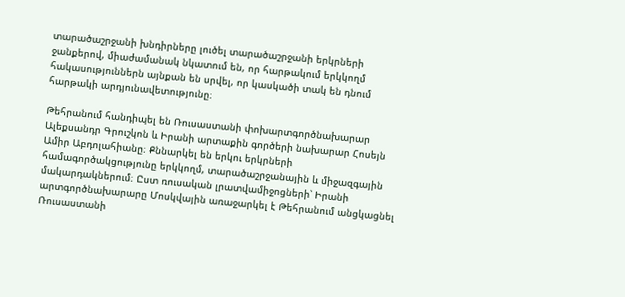տարածաշրջանի խնդիրները լուծել տարածաշրջանի երկրների ջանքերով, միաժամանակ նկատում են, որ հարթակում երկկողմ հակասություններն այնքան են սրվել, որ կասկածի տակ են դնում հարթակի արդյունավետությունը։

Թեհրանում հանդիպել են Ռուսաստանի փոխարտգործնախարար Ալեքսանդր Գրուշկոն և Իրանի արտաքին գործերի նախարար Հոսեյն Ամիր Աբդոլահիանը։ Քննարկել են երկու երկրների համագործակցությունը երկկողմ, տարածաշրջանային և միջազգային մակարդակներում։ Ըստ ռուսական լրատվամիջոցների՝ Իրանի արտգործնախարարը Մոսկվային առաջարկել է Թեհրանում անցկացնել Ռուսաստանի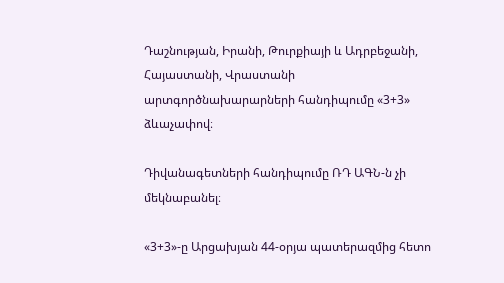Դաշնության, Իրանի, Թուրքիայի և Ադրբեջանի, Հայաստանի, Վրաստանի արտգործնախարարների հանդիպումը «3+3» ձևաչափով։

Դիվանագետների հանդիպումը ՌԴ ԱԳՆ-ն չի մեկնաբանել։

«3+3»-ը Արցախյան 44-օրյա պատերազմից հետո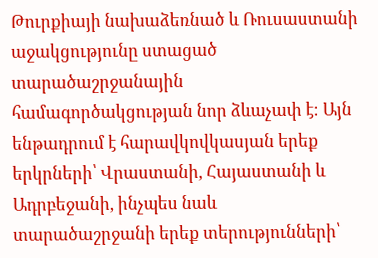Թուրքիայի նախաձեռնած և Ռուսաստանի աջակցությունը ստացած տարածաշրջանային համագործակցության նոր ձևաչափ է։ Այն ենթադրում է հարավկովկասյան երեք երկրների՝ Վրաստանի, Հայաստանի և Ադրբեջանի, ինչպես նաև տարածաշրջանի երեք տերությունների՝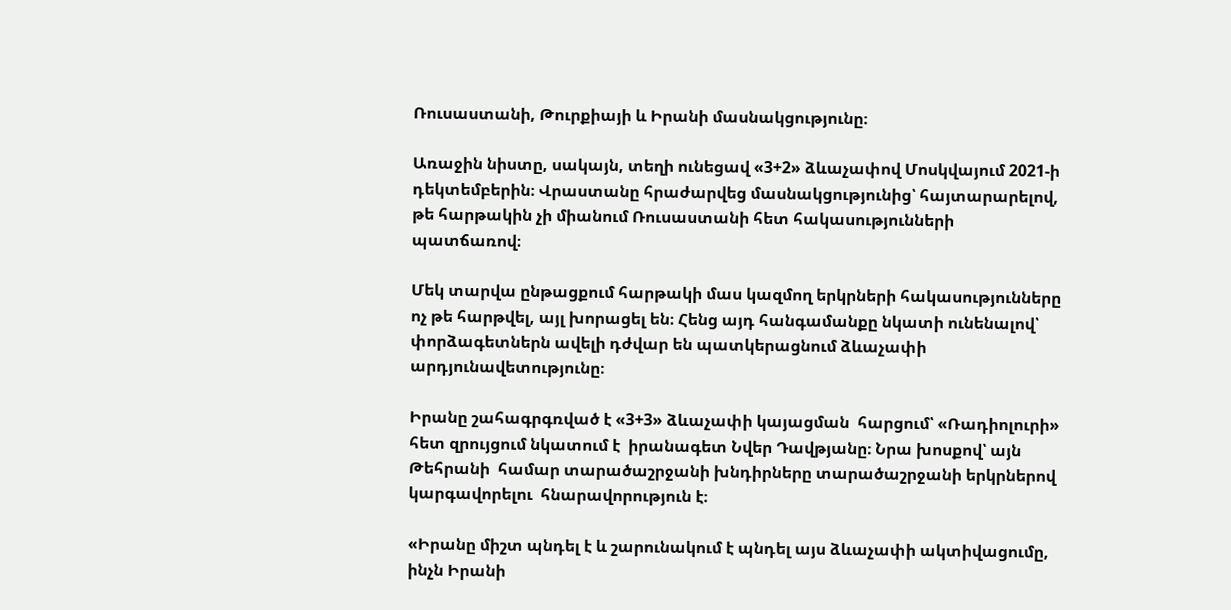Ռուսաստանի, Թուրքիայի և Իրանի մասնակցությունը։

Առաջին նիստը, սակայն, տեղի ունեցավ «3+2» ձևաչափով Մոսկվայում 2021-ի դեկտեմբերին։ Վրաստանը հրաժարվեց մասնակցությունից՝ հայտարարելով, թե հարթակին չի միանում Ռուսաստանի հետ հակասությունների պատճառով։

Մեկ տարվա ընթացքում հարթակի մաս կազմող երկրների հակասությունները ոչ թե հարթվել, այլ խորացել են։ Հենց այդ հանգամանքը նկատի ունենալով՝ փորձագետներն ավելի դժվար են պատկերացնում ձևաչափի արդյունավետությունը։

Իրանը շահագրգռված է «3+3» ձևաչափի կայացման  հարցում՝ «Ռադիոլուրի» հետ զրույցում նկատում է  իրանագետ Նվեր Դավթյանը։ Նրա խոսքով՝ այն Թեհրանի  համար տարածաշրջանի խնդիրները տարածաշրջանի երկրներով կարգավորելու  հնարավորություն է։

«Իրանը միշտ պնդել է և շարունակում է պնդել այս ձևաչափի ակտիվացումը, ինչն Իրանի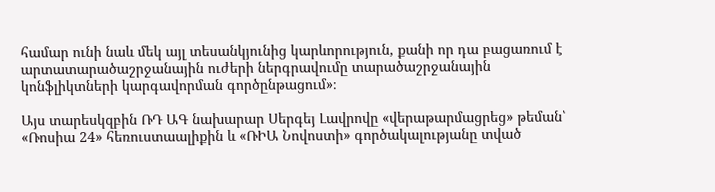համար ունի նաև մեկ այլ տեսանկյունից կարևորություն, քանի որ դա բացառում է արտատարածաշրջանային ուժերի ներգրավումը տարածաշրջանային կոնֆլիկտների կարգավորման գործընթացում»։

Այս տարեսկզբին ՌԴ ԱԳ նախարար Սերգեյ Լավրովը «վերաթարմացրեց» թեման՝ «Ռոսիա 24» հեռուստաալիքին և «ՌԻԱ Նովոստի» գործակալությանը տված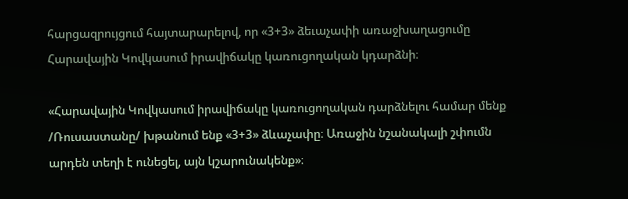հարցազրույցում հայտարարելով, որ «3+3» ձեւաչափի առաջխաղացումը Հարավային Կովկասում իրավիճակը կառուցողական կդարձնի։

«Հարավային Կովկասում իրավիճակը կառուցողական դարձնելու համար մենք /Ռուսաստանը/ խթանում ենք «3+3» ձևաչափը։ Առաջին նշանակալի շփումն արդեն տեղի է ունեցել, այն կշարունակենք»։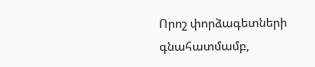Որոշ փորձագետների գնահատմամբ,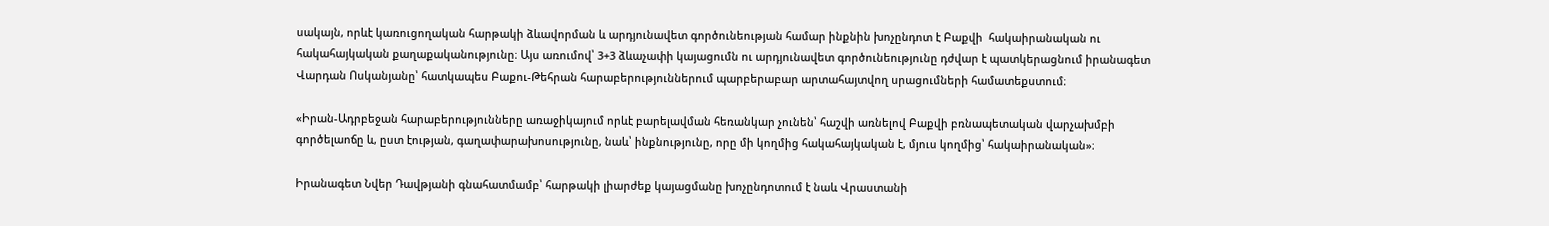սակայն, որևէ կառուցողական հարթակի ձևավորման և արդյունավետ գործունեության համար ինքնին խոչընդոտ է Բաքվի  հակաիրանական ու հակահայկական քաղաքականությունը։ Այս առումով՝ 3+3 ձևաչափի կայացումն ու արդյունավետ գործունեությունը դժվար է պատկերացնում իրանագետ Վարդան Ոսկանյանը՝ հատկապես Բաքու-Թեհրան հարաբերություններում պարբերաբար արտահայտվող սրացումների համատեքստում։

«Իրան-Ադրբեջան հարաբերությունները առաջիկայում որևէ բարելավման հեռանկար չունեն՝ հաշվի առնելով Բաքվի բռնապետական վարչախմբի գործելաոճը և, ըստ էության, գաղափարախոսությունը, նաև՝ ինքնությունը, որը մի կողմից հակահայկական է, մյուս կողմից՝ հակաիրանական»։

Իրանագետ Նվեր Դավթյանի գնահատմամբ՝ հարթակի լիարժեք կայացմանը խոչընդոտում է նաև Վրաստանի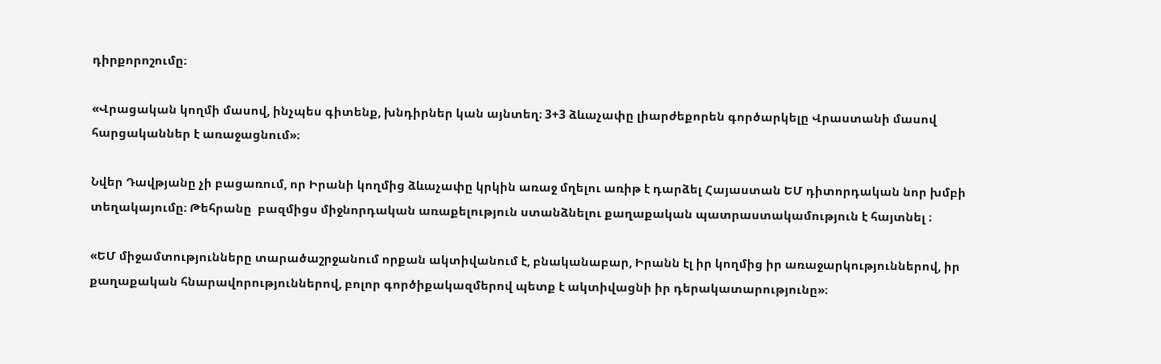դիրքորոշումը։

«Վրացական կողմի մասով, ինչպես գիտենք, խնդիրներ կան այնտեղ։ 3+3 ձևաչափը լիարժեքորեն գործարկելը Վրաստանի մասով հարցականներ է առաջացնում»։

Նվեր Դավթյանը չի բացառում, որ Իրանի կողմից ձևաչափը կրկին առաջ մղելու առիթ է դարձել Հայաստան ԵՄ դիտորդական նոր խմբի տեղակայումը։ Թեհրանը  բազմիցս միջնորդական առաքելություն ստանձնելու քաղաքական պատրաստակամություն է հայտնել ։

«ԵՄ միջամտությունները տարածաշրջանում որքան ակտիվանում է, բնականաբար, Իրանն էլ իր կողմից իր առաջարկություններով, իր քաղաքական հնարավորություններով, բոլոր գործիքակազմերով պետք է ակտիվացնի իր դերակատարությունը»։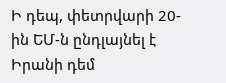Ի դեպ, փետրվարի 20-ին ԵՄ-ն ընդլայնել է Իրանի դեմ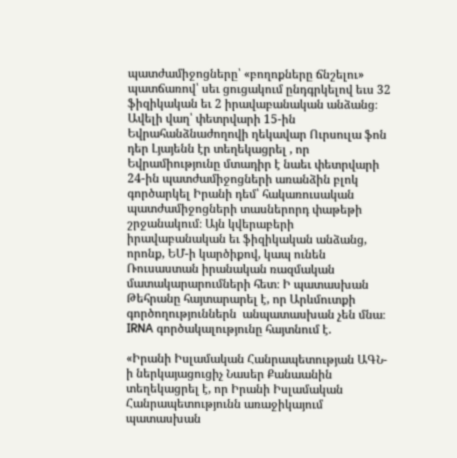պատժամիջոցները՝ «բողոքները ճնշելու» պատճառով՝ սեւ ցուցակում ընդգրկելով եւս 32 ֆիզիկական եւ 2 իրավաբանական անձանց։ Ավելի վաղ՝ փետրվարի 15-ին Եվրահանձնաժողովի ղեկավար Ուրսուլա ֆոն դեր Լյայենն էր տեղեկացրել , որ Եվրամիությունը մտադիր է նաեւ փետրվարի 24-ին պատժամիջոցների առանձին բլոկ գործարկել Իրանի դեմ՝ հակառուսական պատժամիջոցների տասներորդ փաթեթի շրջանակում։ Այն կվերաբերի իրավաբանական եւ ֆիզիկական անձանց, որոնք, ԵՄ-ի կարծիքով, կապ ունեն Ռուսաստան իրանական ռազմական մատակարարումների հետ։ Ի պատասխան Թեհրանը հայտարարել է, որ Արևմուտքի  գործողություններն  անպատասխան չեն մնա։ IRNA գործակալությունը հայտնում է.

«Իրանի Իսլամական Հանրապետության ԱԳՆ-ի ներկայացուցիչ Նասեր Քանաանին տեղեկացրել է, որ Իրանի Իսլամական Հանրապետությունն առաջիկայում պատասխան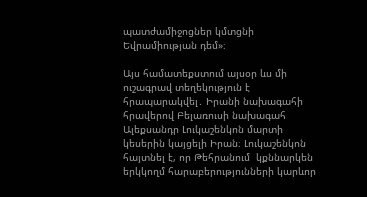պատժամիջոցներ կմտցնի Եվրամիության դեմ»։

Այս համատեքստում այսօր ևս մի ուշագրավ տեղեկություն է հրապարակվել․ Իրանի նախագահի հրավերով Բելառուսի նախագահ Ալեքսանդր Լուկաշենկոն մարտի կեսերին կայցելի Իրան։ Լուկաշենկոն հայտնել է, որ Թեհրանում  կքննարկեն երկկողմ հարաբերությունների կարևոր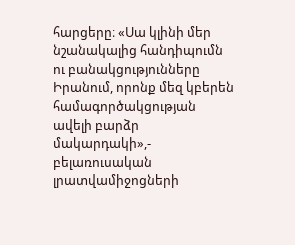հարցերը։ «Սա կլինի մեր նշանակալից հանդիպումն ու բանակցությունները Իրանում, որոնք մեզ կբերեն համագործակցության ավելի բարձր մակարդակի»,- բելառուսական լրատվամիջոցների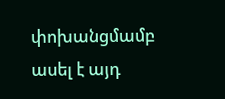փոխանցմամբ ասել է այդ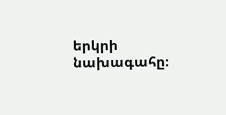երկրի նախագահը։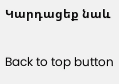Կարդացեք նաև

Back to top button